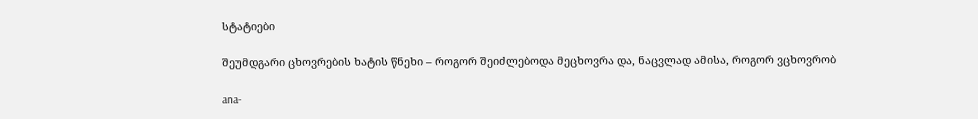სტატიები

შეუმდგარი ცხოვრების ხატის წნეხი – როგორ შეიძლებოდა მეცხოვრა და, ნაცვლად ამისა, როგორ ვცხოვრობ

ana-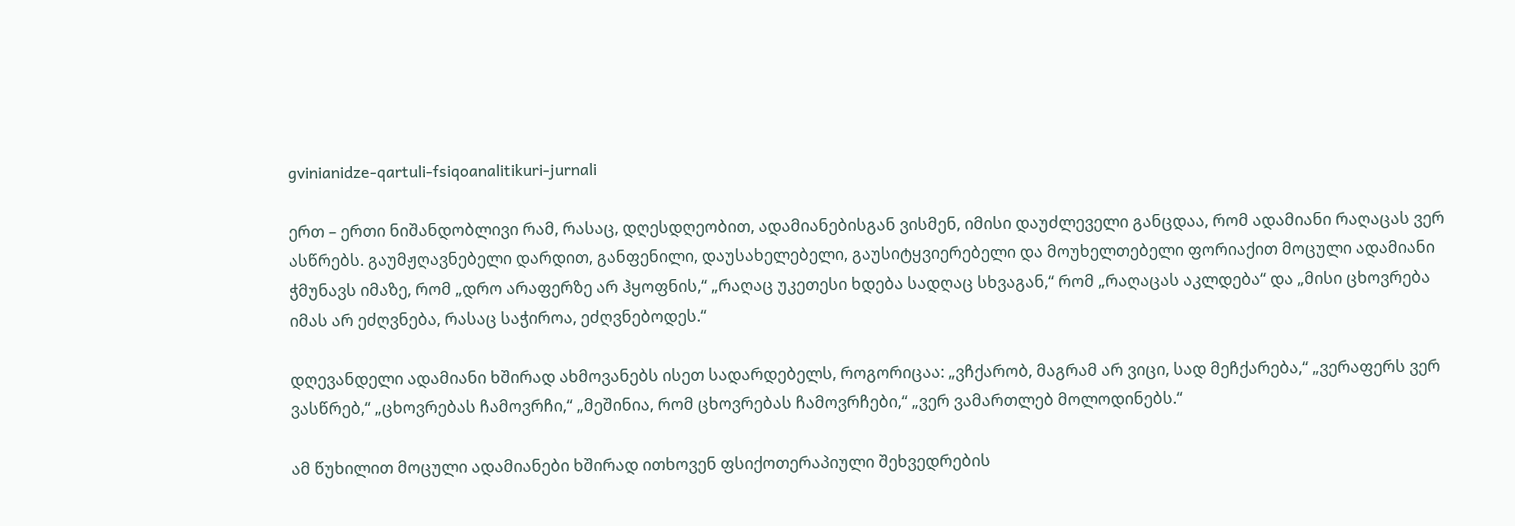gvinianidze-qartuli-fsiqoanalitikuri-jurnali

ერთ – ერთი ნიშანდობლივი რამ, რასაც, დღესდღეობით, ადამიანებისგან ვისმენ, იმისი დაუძლეველი განცდაა, რომ ადამიანი რაღაცას ვერ ასწრებს. გაუმჟღავნებელი დარდით, განფენილი, დაუსახელებელი, გაუსიტყვიერებელი და მოუხელთებელი ფორიაქით მოცული ადამიანი ჭმუნავს იმაზე, რომ „დრო არაფერზე არ ჰყოფნის,“ „რაღაც უკეთესი ხდება სადღაც სხვაგან,“ რომ „რაღაცას აკლდება“ და „მისი ცხოვრება იმას არ ეძღვნება, რასაც საჭიროა, ეძღვნებოდეს.“

დღევანდელი ადამიანი ხშირად ახმოვანებს ისეთ სადარდებელს, როგორიცაა: „ვჩქარობ, მაგრამ არ ვიცი, სად მეჩქარება,“ „ვერაფერს ვერ ვასწრებ,“ „ცხოვრებას ჩამოვრჩი,“ „მეშინია, რომ ცხოვრებას ჩამოვრჩები,“ „ვერ ვამართლებ მოლოდინებს.“

ამ წუხილით მოცული ადამიანები ხშირად ითხოვენ ფსიქოთერაპიული შეხვედრების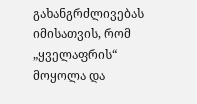გახანგრძლივებას იმისათვის, რომ „ყველაფრის“ მოყოლა და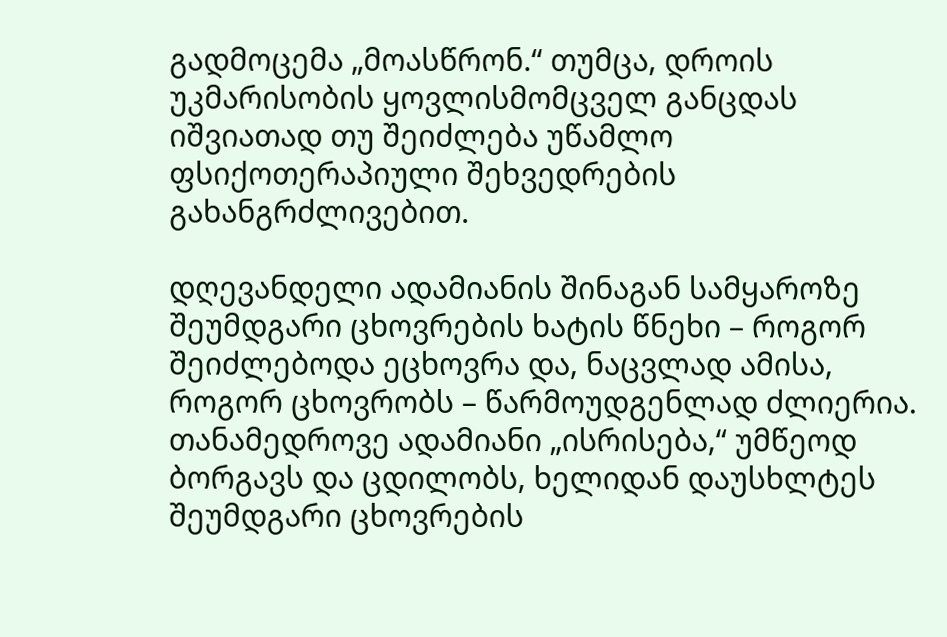გადმოცემა „მოასწრონ.“ თუმცა, დროის უკმარისობის ყოვლისმომცველ განცდას იშვიათად თუ შეიძლება უწამლო ფსიქოთერაპიული შეხვედრების გახანგრძლივებით.

დღევანდელი ადამიანის შინაგან სამყაროზე შეუმდგარი ცხოვრების ხატის წნეხი – როგორ შეიძლებოდა ეცხოვრა და, ნაცვლად ამისა, როგორ ცხოვრობს – წარმოუდგენლად ძლიერია. თანამედროვე ადამიანი „ისრისება,“ უმწეოდ ბორგავს და ცდილობს, ხელიდან დაუსხლტეს შეუმდგარი ცხოვრების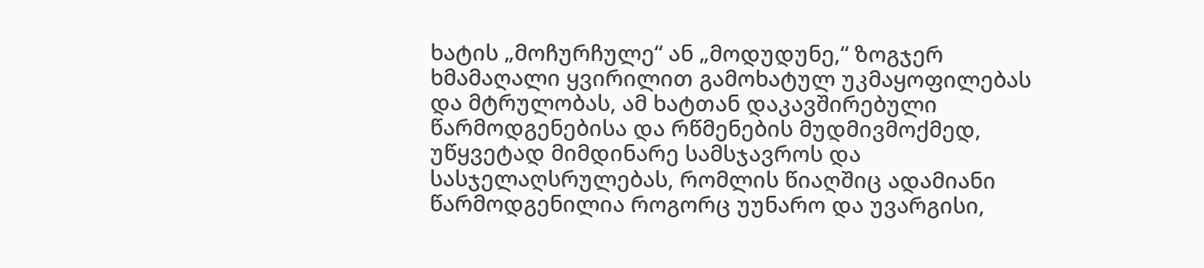ხატის „მოჩურჩულე“ ან „მოდუდუნე,“ ზოგჯერ ხმამაღალი ყვირილით გამოხატულ უკმაყოფილებას და მტრულობას, ამ ხატთან დაკავშირებული წარმოდგენებისა და რწმენების მუდმივმოქმედ, უწყვეტად მიმდინარე სამსჯავროს და სასჯელაღსრულებას, რომლის წიაღშიც ადამიანი წარმოდგენილია როგორც უუნარო და უვარგისი,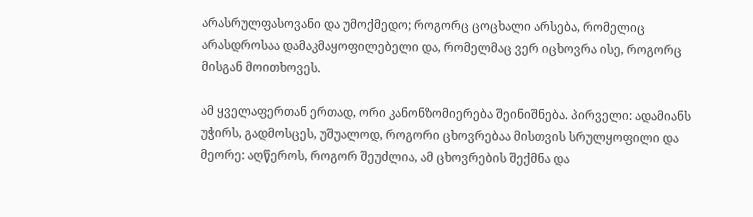არასრულფასოვანი და უმოქმედო; როგორც ცოცხალი არსება, რომელიც არასდროსაა დამაკმაყოფილებელი და, რომელმაც ვერ იცხოვრა ისე, როგორც მისგან მოითხოვეს.

ამ ყველაფერთან ერთად, ორი კანონზომიერება შეინიშნება. პირველი: ადამიანს უჭირს, გადმოსცეს, უშუალოდ, როგორი ცხოვრებაა მისთვის სრულყოფილი და მეორე: აღწეროს, როგორ შეუძლია, ამ ცხოვრების შექმნა და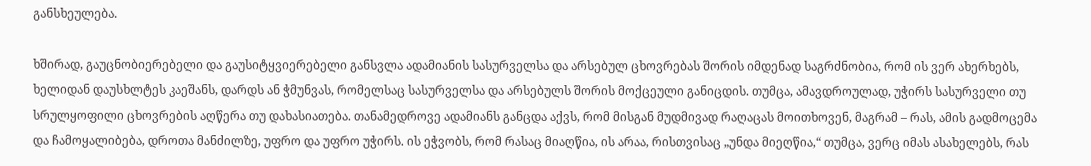განსხეულება.

ხშირად, გაუცნობიერებელი და გაუსიტყვიერებელი განსვლა ადამიანის სასურველსა და არსებულ ცხოვრებას შორის იმდენად საგრძნობია, რომ ის ვერ ახერხებს, ხელიდან დაუსხლტეს კაეშანს, დარდს ან ჭმუნვას, რომელსაც სასურველსა და არსებულს შორის მოქცეული განიცდის. თუმცა, ამავდროულად, უჭირს სასურველი თუ სრულყოფილი ცხოვრების აღწერა თუ დახასიათება. თანამედროვე ადამიანს განცდა აქვს, რომ მისგან მუდმივად რაღაცას მოითხოვენ, მაგრამ – რას, ამის გადმოცემა და ჩამოყალიბება, დროთა მანძილზე, უფრო და უფრო უჭირს. ის ეჭვობს, რომ რასაც მიაღწია, ის არაა, რისთვისაც „უნდა მიეღწია,“ თუმცა, ვერც იმას ასახელებს, რას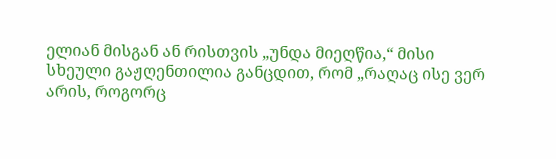ელიან მისგან ან რისთვის „უნდა მიეღწია,“ მისი სხეული გაჟღენთილია განცდით, რომ „რაღაც ისე ვერ არის, როგორც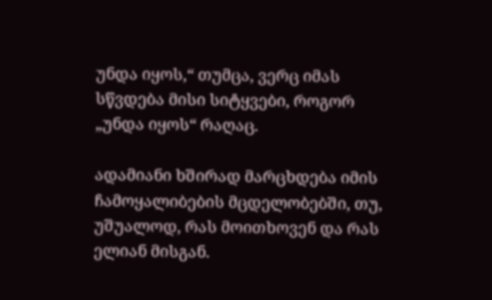უნდა იყოს,“ თუმცა, ვერც იმას სწვდება მისი სიტყვები, როგორ „უნდა იყოს“ რაღაც.

ადამიანი ხშირად მარცხდება იმის ჩამოყალიბების მცდელობებში, თუ, უშუალოდ, რას მოითხოვენ და რას ელიან მისგან.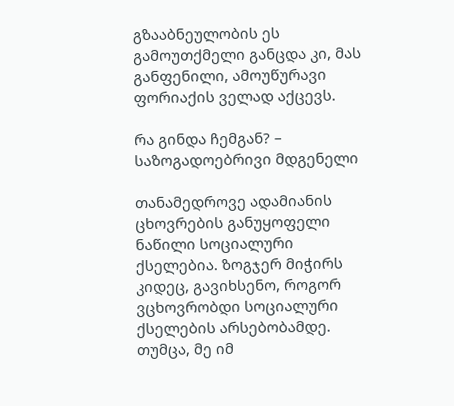გზააბნეულობის ეს გამოუთქმელი განცდა კი, მას განფენილი, ამოუწურავი ფორიაქის ველად აქცევს.

რა გინდა ჩემგან? – საზოგადოებრივი მდგენელი

თანამედროვე ადამიანის ცხოვრების განუყოფელი ნაწილი სოციალური ქსელებია. ზოგჯერ მიჭირს კიდეც, გავიხსენო, როგორ ვცხოვრობდი სოციალური ქსელების არსებობამდე. თუმცა, მე იმ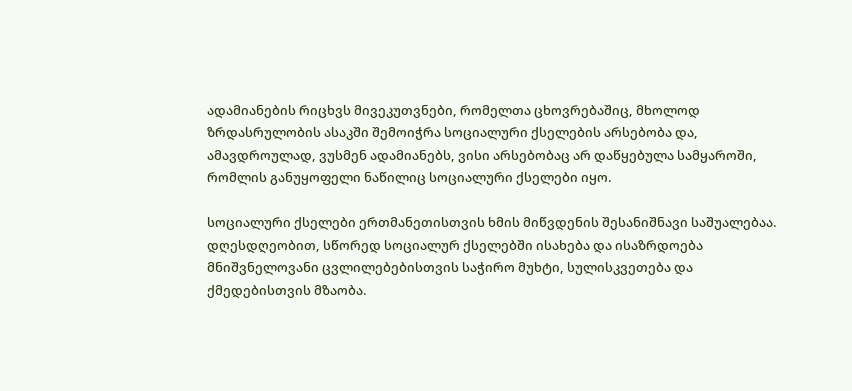ადამიანების რიცხვს მივეკუთვნები, რომელთა ცხოვრებაშიც, მხოლოდ ზრდასრულობის ასაკში შემოიჭრა სოციალური ქსელების არსებობა და, ამავდროულად, ვუსმენ ადამიანებს, ვისი არსებობაც არ დაწყებულა სამყაროში, რომლის განუყოფელი ნაწილიც სოციალური ქსელები იყო.

სოციალური ქსელები ერთმანეთისთვის ხმის მიწვდენის შესანიშნავი საშუალებაა. დღესდღეობით, სწორედ სოციალურ ქსელებში ისახება და ისაზრდოება მნიშვნელოვანი ცვლილებებისთვის საჭირო მუხტი, სულისკვეთება და ქმედებისთვის მზაობა.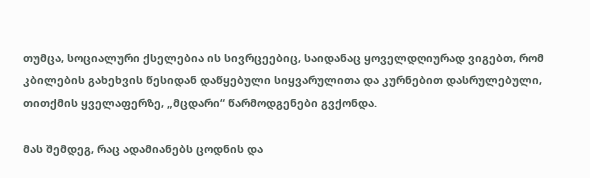თუმცა, სოციალური ქსელებია ის სივრცეებიც, საიდანაც ყოველდღიურად ვიგებთ, რომ კბილების გახეხვის წესიდან დაწყებული სიყვარულითა და კურნებით დასრულებული, თითქმის ყველაფერზე, „მცდარი“ წარმოდგენები გვქონდა.

მას შემდეგ, რაც ადამიანებს ცოდნის და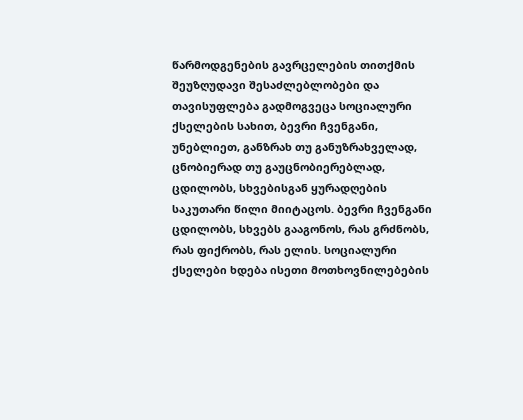წარმოდგენების გავრცელების თითქმის შეუზღუდავი შესაძლებლობები და თავისუფლება გადმოგვეცა სოციალური ქსელების სახით, ბევრი ჩვენგანი, უნებლიეთ, განზრახ თუ განუზრახველად, ცნობიერად თუ გაუცნობიერებლად, ცდილობს, სხვებისგან ყურადღების საკუთარი წილი მიიტაცოს. ბევრი ჩვენგანი ცდილობს, სხვებს გააგონოს, რას გრძნობს, რას ფიქრობს, რას ელის. სოციალური ქსელები ხდება ისეთი მოთხოვნილებების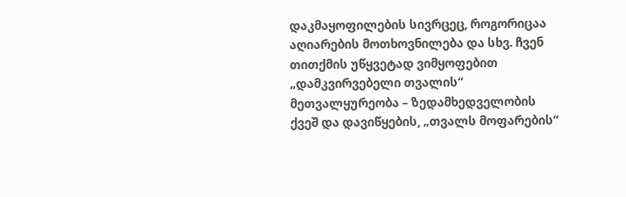დაკმაყოფილების სივრცეც, როგორიცაა აღიარების მოთხოვნილება და სხვ. ჩვენ თითქმის უწყვეტად ვიმყოფებით „დამკვირვებელი თვალის“ მეთვალყურეობა – ზედამხედველობის ქვეშ და დავიწყების, „თვალს მოფარების“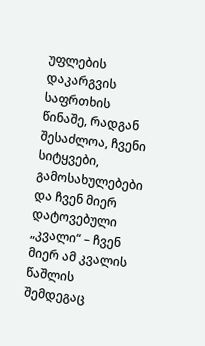უფლების დაკარგვის საფრთხის წინაშე, რადგან შესაძლოა, ჩვენი სიტყვები, გამოსახულებები და ჩვენ მიერ დატოვებული „კვალი“ – ჩვენ მიერ ამ კვალის წაშლის შემდეგაც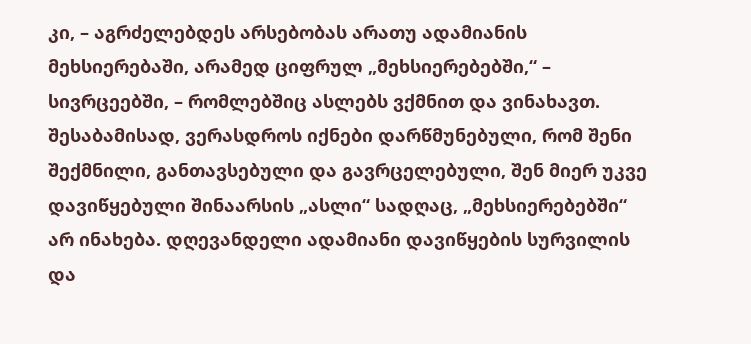კი, – აგრძელებდეს არსებობას არათუ ადამიანის მეხსიერებაში, არამედ ციფრულ „მეხსიერებებში,“ – სივრცეებში, – რომლებშიც ასლებს ვქმნით და ვინახავთ. შესაბამისად, ვერასდროს იქნები დარწმუნებული, რომ შენი შექმნილი, განთავსებული და გავრცელებული, შენ მიერ უკვე დავიწყებული შინაარსის „ასლი“ სადღაც, „მეხსიერებებში“ არ ინახება. დღევანდელი ადამიანი დავიწყების სურვილის და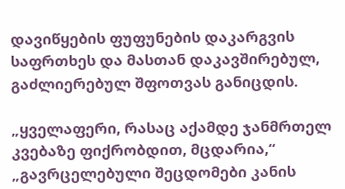დავიწყების ფუფუნების დაკარგვის საფრთხეს და მასთან დაკავშირებულ, გაძლიერებულ შფოთვას განიცდის.

„ყველაფერი, რასაც აქამდე ჯანმრთელ კვებაზე ფიქრობდით, მცდარია,“ „გავრცელებული შეცდომები კანის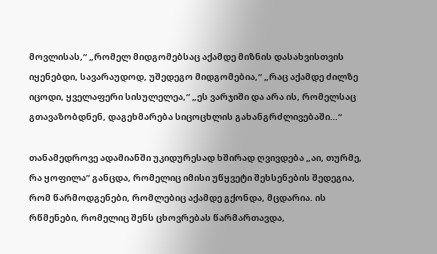მოვლისას,“ „რომელ მიდგომებსაც აქამდე მიზნის დასახვისთვის იყენებდი, სავარაუდოდ, უშედეგო მიდგომებია,“ „რაც აქამდე ძილზე იცოდი, ყველაფერი სისულელეა,“ „ეს ვარჯიში და არა ის, რომელსაც გთავაზობდნენ, დაგეხმარება სიცოცხლის გახანგრძლივებაში…“

თანამედროვე ადამიანში უკიდურესად ხშირად ღვივდება „აი, თურმე, რა ყოფილა” განცდა, რომელიც იმისი უწყვეტი შეხსენების შედეგია, რომ წარმოდგენები, რომლებიც აქამდე გქონდა, მცდარია. ის რწმენები, რომელიც შენს ცხოვრებას წარმართავდა,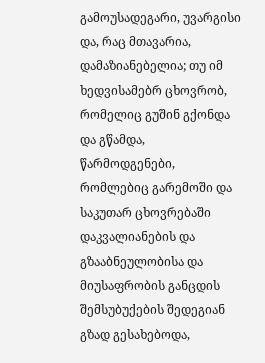გამოუსადეგარი, უვარგისი და, რაც მთავარია, დამაზიანებელია; თუ იმ ხედვისამებრ ცხოვრობ, რომელიც გუშინ გქონდა და გწამდა, წარმოდგენები, რომლებიც გარემოში და საკუთარ ცხოვრებაში დაკვალიანების და გზააბნეულობისა და მიუსაფრობის განცდის შემსუბუქების შედეგიან გზად გესახებოდა,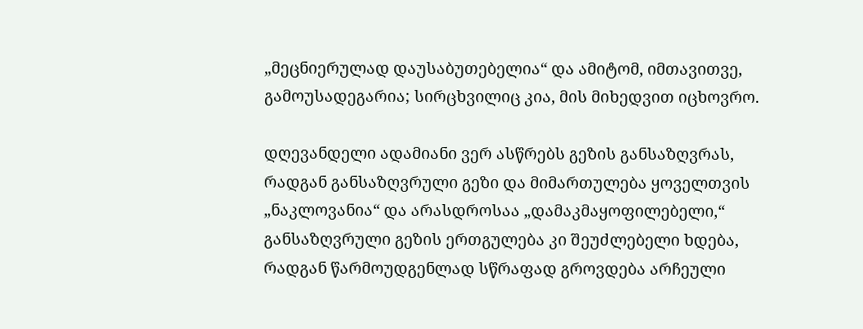„მეცნიერულად დაუსაბუთებელია“ და ამიტომ, იმთავითვე, გამოუსადეგარია; სირცხვილიც კია, მის მიხედვით იცხოვრო.

დღევანდელი ადამიანი ვერ ასწრებს გეზის განსაზღვრას, რადგან განსაზღვრული გეზი და მიმართულება ყოველთვის „ნაკლოვანია“ და არასდროსაა „დამაკმაყოფილებელი,“ განსაზღვრული გეზის ერთგულება კი შეუძლებელი ხდება, რადგან წარმოუდგენლად სწრაფად გროვდება არჩეული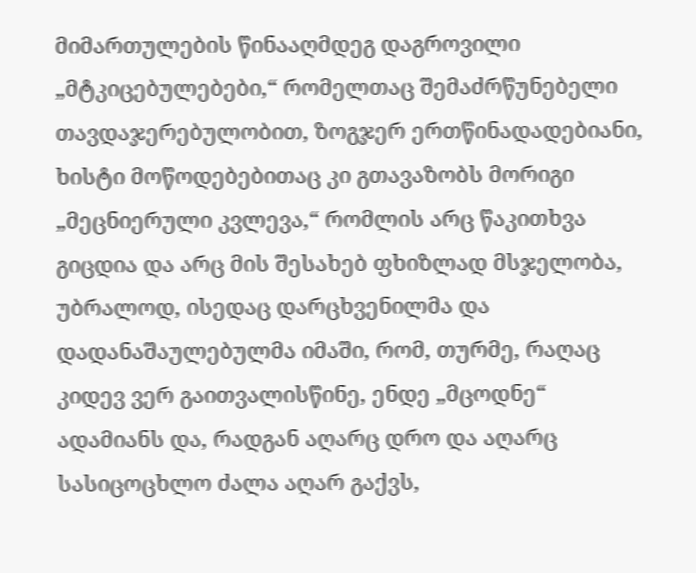მიმართულების წინააღმდეგ დაგროვილი „მტკიცებულებები,“ რომელთაც შემაძრწუნებელი თავდაჯერებულობით, ზოგჯერ ერთწინადადებიანი, ხისტი მოწოდებებითაც კი გთავაზობს მორიგი „მეცნიერული კვლევა,“ რომლის არც წაკითხვა გიცდია და არც მის შესახებ ფხიზლად მსჯელობა, უბრალოდ, ისედაც დარცხვენილმა და დადანაშაულებულმა იმაში, რომ, თურმე, რაღაც კიდევ ვერ გაითვალისწინე, ენდე „მცოდნე“ ადამიანს და, რადგან აღარც დრო და აღარც სასიცოცხლო ძალა აღარ გაქვს,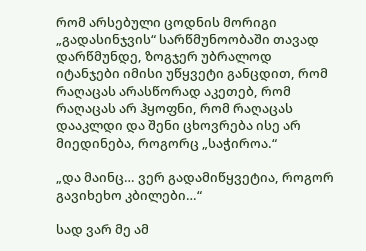რომ არსებული ცოდნის მორიგი „გადასინჯვის“ სარწმუნოობაში თავად დარწმუნდე, ზოგჯერ უბრალოდ იტანჯები იმისი უწყვეტი განცდით, რომ რაღაცას არასწორად აკეთებ, რომ რაღაცას არ ჰყოფნი, რომ რაღაცას დააკლდი და შენი ცხოვრება ისე არ მიედინება, როგორც „საჭიროა.“

„და მაინც… ვერ გადამიწყვეტია, როგორ გავიხეხო კბილები…“

სად ვარ მე ამ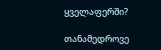ყველაფერში?

თანამედროვე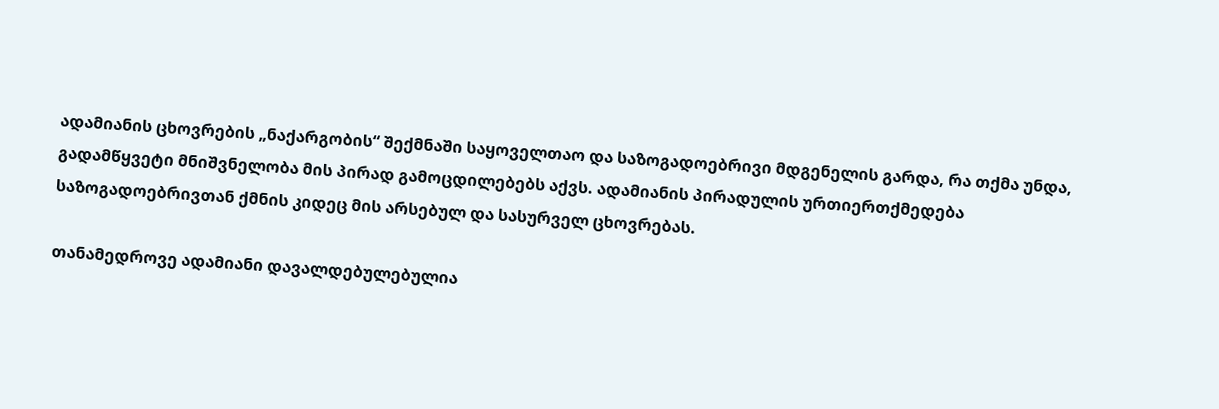ადამიანის ცხოვრების „ნაქარგობის“ შექმნაში საყოველთაო და საზოგადოებრივი მდგენელის გარდა, რა თქმა უნდა, გადამწყვეტი მნიშვნელობა მის პირად გამოცდილებებს აქვს. ადამიანის პირადულის ურთიერთქმედება საზოგადოებრივთან ქმნის კიდეც მის არსებულ და სასურველ ცხოვრებას.

თანამედროვე ადამიანი დავალდებულებულია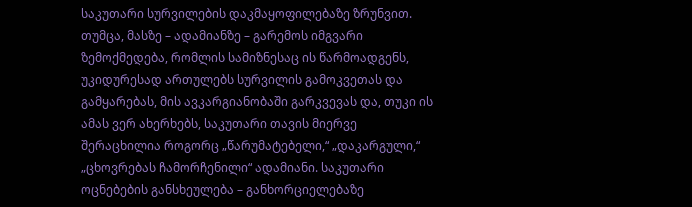საკუთარი სურვილების დაკმაყოფილებაზე ზრუნვით. თუმცა, მასზე – ადამიანზე – გარემოს იმგვარი ზემოქმედება, რომლის სამიზნესაც ის წარმოადგენს, უკიდურესად ართულებს სურვილის გამოკვეთას და გამყარებას, მის ავკარგიანობაში გარკვევას და, თუკი ის ამას ვერ ახერხებს, საკუთარი თავის მიერვე შერაცხილია როგორც „წარუმატებელი,“ „დაკარგული,“ „ცხოვრებას ჩამორჩენილი“ ადამიანი. საკუთარი ოცნებების განსხეულება – განხორციელებაზე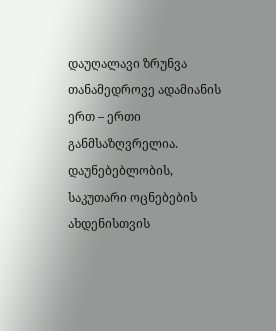დაუღალავი ზრუნვა თანამედროვე ადამიანის ერთ – ერთი განმსაზღვრელია. დაუნებებლობის, საკუთარი ოცნებების ახდენისთვის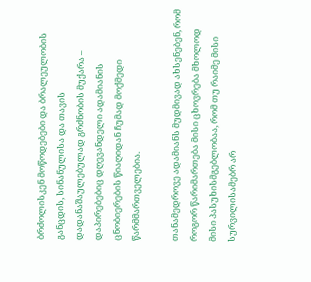ბრძოლისკენ მოწოდებები და ბრალეულობის განცდის, სინანულისა და თავის დადანაშაულებულად გრძნობის მუქარა – დაპირებებიც დღევანდელი ადამიანის ცნობიერების წიაღიდან ჩუმად მოქმედი წარმმართველებია.

თანამედროვე ადამიანს მუდმივად ახსენებენ, რომ როგორ წარიმართება მისი ცხოვრება მხოლოდ მისი პასუხისმგებლობაა, რომ თუ რაიმე მისი სურვილისამებრ არ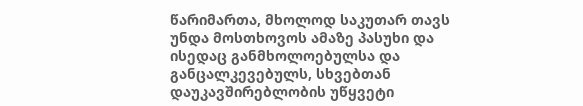წარიმართა, მხოლოდ საკუთარ თავს უნდა მოსთხოვოს ამაზე პასუხი და ისედაც განმხოლოებულსა და განცალკევებულს, სხვებთან დაუკავშირებლობის უწყვეტი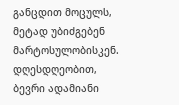განცდით მოცულს, მეტად უბიძგებენ მარტოსულობისკენ. დღესდღეობით, ბევრი ადამიანი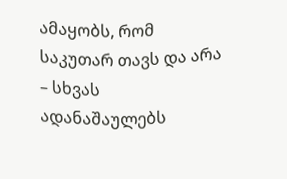ამაყობს, რომ საკუთარ თავს და არა – სხვას ადანაშაულებს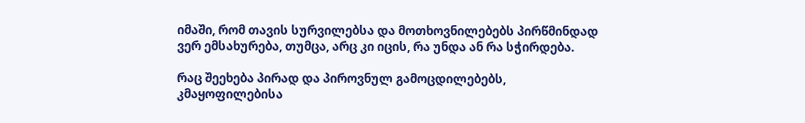იმაში, რომ თავის სურვილებსა და მოთხოვნილებებს პირწმინდად ვერ ემსახურება, თუმცა, არც კი იცის, რა უნდა ან რა სჭირდება.

რაც შეეხება პირად და პიროვნულ გამოცდილებებს, კმაყოფილებისა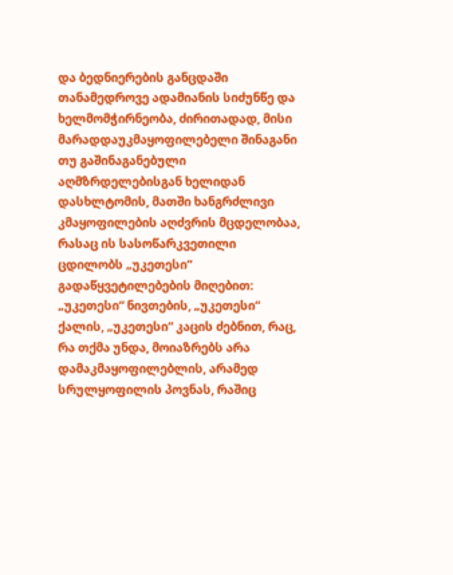და ბედნიერების განცდაში თანამედროვე ადამიანის სიძუნწე და ხელმომჭირნეობა, ძირითადად, მისი მარადდაუკმაყოფილებელი შინაგანი თუ გაშინაგანებული აღმზრდელებისგან ხელიდან დასხლტომის, მათში ხანგრძლივი კმაყოფილების აღძვრის მცდელობაა, რასაც ის სასოწარკვეთილი ცდილობს „უკეთესი“ გადაწყვეტილებების მიღებით: „უკეთესი“ ნივთების, „უკეთესი“ ქალის, „უკეთესი“ კაცის ძებნით, რაც, რა თქმა უნდა, მოიაზრებს არა დამაკმაყოფილებლის, არამედ სრულყოფილის პოვნას, რაშიც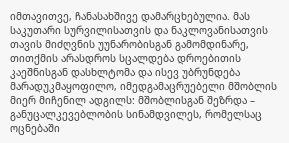იმთავითვე, ჩანასახშივე დამარცხებულია. მას საკუთარი სურვილისათვის და ნაკლოვანისათვის თავის მიძღვნის უუნარობისგან გამომდინარე, თითქმის არასდროს სცალდება დროებითის კაეშნისგან დასხლტომა და ისევ უბრუნდება მარადუკმაყოფილო, იმედგამაცრუებელი მშობლის მიერ მიჩენილ ადგილს: მშობლისგან შეზრდა – განუცალკევებლობის სინამდვილეს, რომელსაც ოცნებაში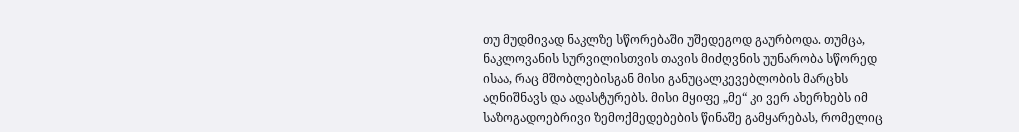თუ მუდმივად ნაკლზე სწორებაში უშედეგოდ გაურბოდა. თუმცა, ნაკლოვანის სურვილისთვის თავის მიძღვნის უუნარობა სწორედ ისაა, რაც მშობლებისგან მისი განუცალკევებლობის მარცხს აღნიშნავს და ადასტურებს. მისი მყიფე „მე“ კი ვერ ახერხებს იმ საზოგადოებრივი ზემოქმედებების წინაშე გამყარებას, რომელიც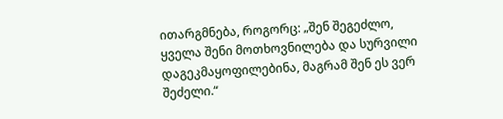ითარგმნება, როგორც: „შენ შეგეძლო, ყველა შენი მოთხოვნილება და სურვილი დაგეკმაყოფილებინა, მაგრამ შენ ეს ვერ შეძელი.“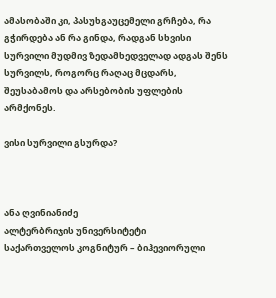ამასობაში კი, პასუხგაუცემელი გრჩება, რა გჭირდება ან რა გინდა, რადგან სხვისი სურვილი მუდმივ ზედამხედველად ადგას შენს სურვილს, როგორც რაღაც მცდარს, შეუსაბამოს და არსებობის უფლების არმქონეს.

ვისი სურვილი გსურდა?



ანა ღვინიანიძე
ალტერბრიჯის უნივერსიტეტი
საქართველოს კოგნიტურ – ბიჰევიორული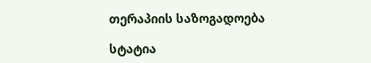თერაპიის საზოგადოება

სტატია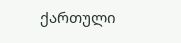ქართული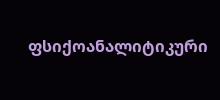ფსიქოანალიტიკური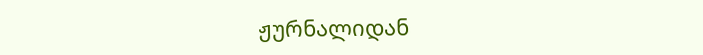ჟურნალიდან